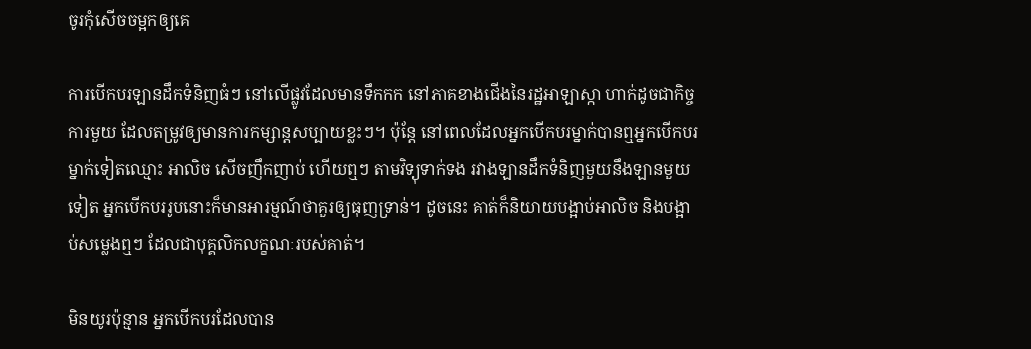ចូរកុំសើចចម្អកឲ្យគេ

ការបើកបរឡានដឹកទំនិញធំៗ នៅលើផ្លូវដែលមានទឹកកក នៅភាគខាងជើងនៃរដ្ឋអាឡាស្កា ហាក់ដូចជាកិច្ចការមួយ ដែលតម្រូវឲ្យមានការកម្សាន្តសប្បាយខ្លះៗ។ ប៉ុន្តែ នៅពេលដែលអ្នកបើកបរម្នាក់បានឮអ្នកបើកបរម្នាក់ទៀតឈ្មោះ អាលិច សើចញឹកញាប់ ហើយឮៗ តាមវិទ្យុទាក់ទង រវាងឡានដឹកទំនិញមួយនឹងឡានមួយទៀត អ្នកបើកបររូបនោះក៏មានអារម្មណ៍ថាគួរឲ្យធុញទ្រាន់។ ដូចនេះ គាត់ក៏និយាយបង្អាប់អាលិច និងបង្អាប់សម្លេងឮៗ ដែលជាបុគ្គលិកលក្ខណៈរបស់គាត់។

មិនយូរប៉ុន្មាន អ្នកបើកបរដែលបាន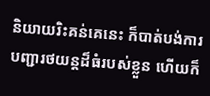និយាយរិះគន់គេនេះ ក៏បាត់បង់ការបញ្ជារថយន្តដ៏ធំរបស់ខ្លួន ហើយក៏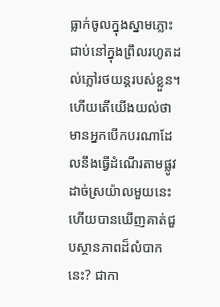ធ្លាក់ចូលក្នុងស្នាមភ្លោះ ជាប់នៅក្នុងព្រឹលរហូតដល់ភ្លៅរថយន្តរបស់ខ្លួន។ ហើយតើយើងយល់ថា មានអ្នកបើកបរណាដែលនឹងធ្វើដំណើរតាមផ្លូវដាច់ស្រយ៉ាលមួយនេះ ហើយបានឃើញគាត់ជួបស្ថានភាពដ៏លំបាកនេះ? ជាកា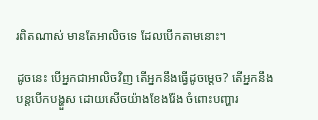រពិតណាស់ មានតែអាលិចទេ ដែលបើកតាមនោះ។

ដូចនេះ បើអ្នកជាអាលិចវិញ តើអ្នកនឹងធ្វើដូចម្តេច? តើអ្នកនឹងបន្តបើកបង្ហួស ដោយសើចយ៉ាងខែងរ៉ែង ចំពោះបញ្ហារ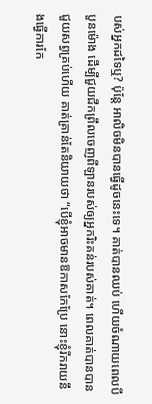បស់អ្នកដទៃឬ? ប៉ុន្តែ អាលិចមិនបានធ្វើដូចនេះទេ។ គាត់បានឈប់ ហើយចំណាយពេលបីបួនម៉ោង ដើម្បីជួយជីកព្រឹលចេញពីឡានរបស់ឲ្យអ្នករិះគន់របស់គាត់។ ពេលគាត់បានបានជួយសព្វគ្រប់ហើយ គាត់គ្រាន់តែនិយាយថា “បើខ្ញុំអាចមានឱកាសកែប្រែ នោះខ្ញុំរីករាយនឹងធ្វើការកែ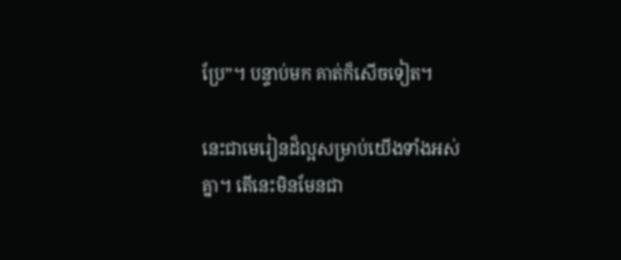ប្រែ”។ បន្ទាប់មក គាត់ក៏សើចទៀត។

នេះជាមេរៀនដ៏ល្អសម្រាប់យើងទាំងអស់គ្នា។ តើនេះមិនមែនជា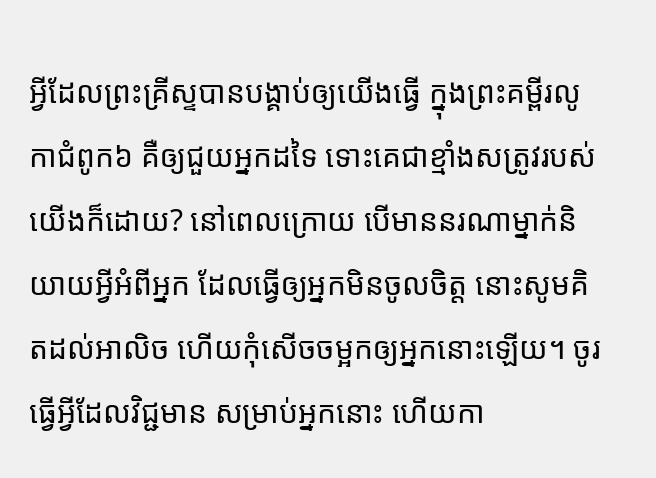អ្វីដែលព្រះគ្រីស្ទបានបង្គាប់ឲ្យយើងធ្វើ ក្នុងព្រះគម្ពីរលូកាជំពូក៦ គឺឲ្យជួយអ្នកដទៃ ទោះគេជាខ្មាំងសត្រូវរបស់យើងក៏ដោយ? នៅពេលក្រោយ បើមាននរណាម្នាក់និយាយអ្វីអំពីអ្នក ដែលធ្វើឲ្យអ្នកមិនចូលចិត្ត នោះសូមគិតដល់អាលិច ហើយកុំសើចចម្អកឲ្យអ្នកនោះឡើយ។ ចូរធ្វើអ្វីដែលវិជ្ជមាន សម្រាប់អ្នកនោះ ហើយកា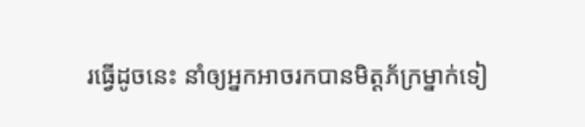រធ្វើដូចនេះ នាំឲ្យអ្នកអាចរកបានមិត្តភ័ក្រម្នាក់ទៀ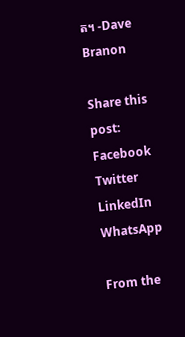ត។ -Dave Branon

Share this post:
Facebook
Twitter
LinkedIn
WhatsApp

From the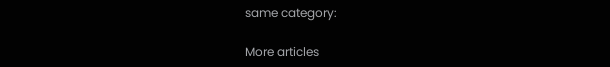same category:

More articles